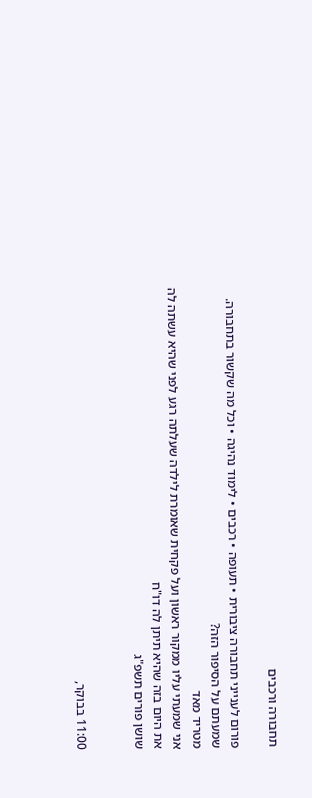תחבורה ורכבים

פורום לענייני תחבורה ציבורית • תעופה • רכבים • לימוד נהיגה • וכל מה שקשור בתחבורה.
שמעתם על הסיפור הזה?
מטריד מאד
אני שמעתי עליו ממקור ראשון ועל פקחית שאומרת לילדה שעלתה רגע לפני שהיא עשתה לה את היום בזה שהיא תיתן לה דו"ח
שושן פורים תשפ"ג


11:00 בבוקר,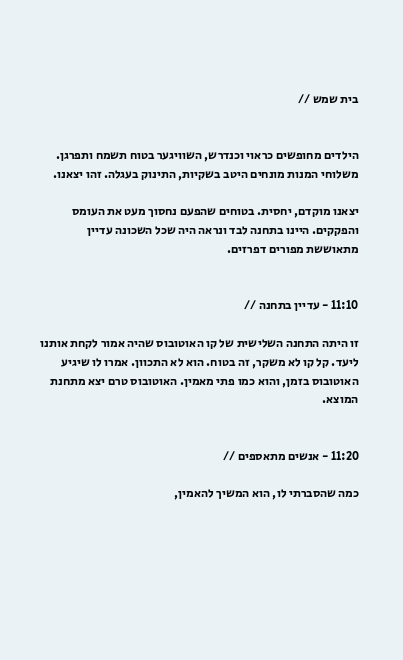בית שמש //


הילדים מחופשים כראוי וכנדרש, השוויגער בטוח תשמח ותפרגן. משלוחי המנות מונחים היטב בשקיות, התינוק בעגלה. זהו יצאנו.

יצאנו מוקדם, יחסית. בטוחים שהפעם נחסוך מעט את העומס והפקקים. היינו בתחנה לבד ונראה היה שכל השכונה עדיין מתאוששת מפורים דפרזים.


11:10 - עדיין בתחנה //

זו היתה התחנה השלישית של קו האוטובוס שהיה אמור לקחת אותנו ליעד. קל קו לא משקר, זה בטוח. הוא לא התכוון. אמרו לו שיגיע האוטובוס בזמן, והוא כמו פתי מאמין. האוטובוס טרם יצא מתחנת המוצא.


11:20 - אנשים מתאספים //

כמה שהסברתי לו, הוא המשיך להאמין,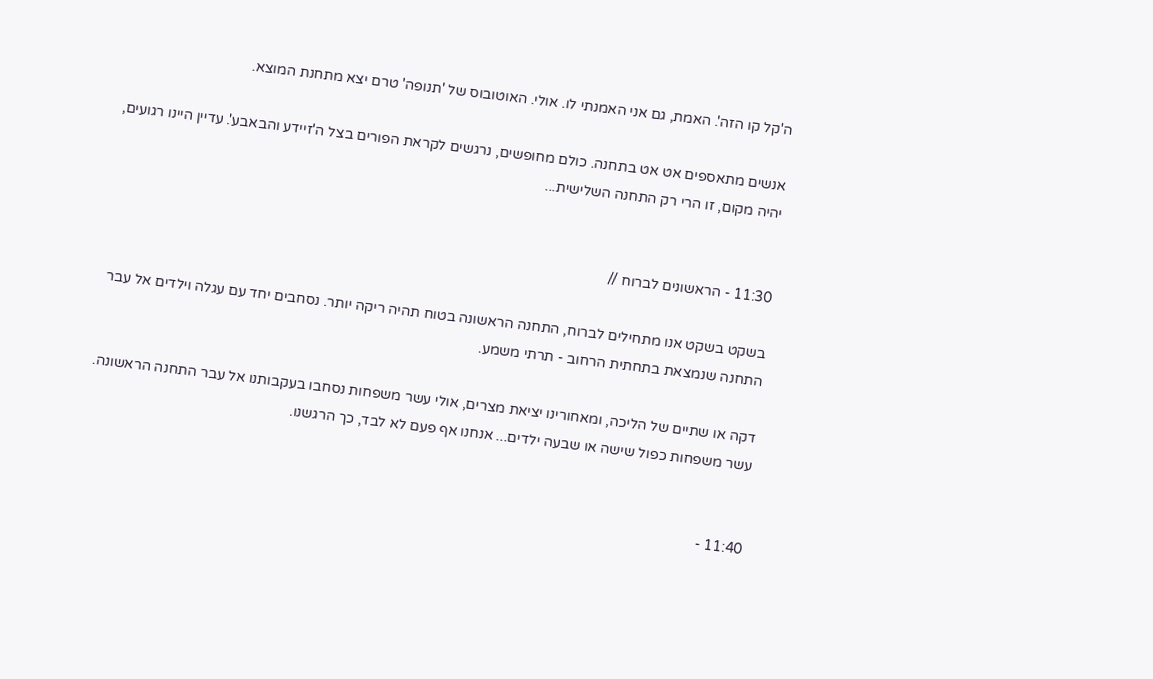ה'קל קו הזה'. האמת, גם אני האמנתי לו. אולי. האוטובוס של 'תנופה' טרם יצא מתחנת המוצא.

אנשים מתאספים אט אט בתחנה. כולם מחופשים, נרגשים לקראת הפורים בצל ה'זיידע והבאבע'. עדיין היינו רגועים, יהיה מקום, זו הרי רק התחנה השלישית...


11:30 - הראשונים לברוח //

בשקט בשקט אנו מתחילים לברוח, התחנה הראשונה בטוח תהיה ריקה יותר. נסחבים יחד עם עגלה וילדים אל עבר התחנה שנמצאת בתחתית הרחוב - תרתי משמע.

דקה או שתיים של הליכה, ומאחורינו יציאת מצרים, אולי עשר משפחות נסחבו בעקבותנו אל עבר התחנה הראשונה. עשר משפחות כפול שישה או שבעה ילדים... אנחנו אף פעם לא לבד, כך הרגשנו.


11:40 -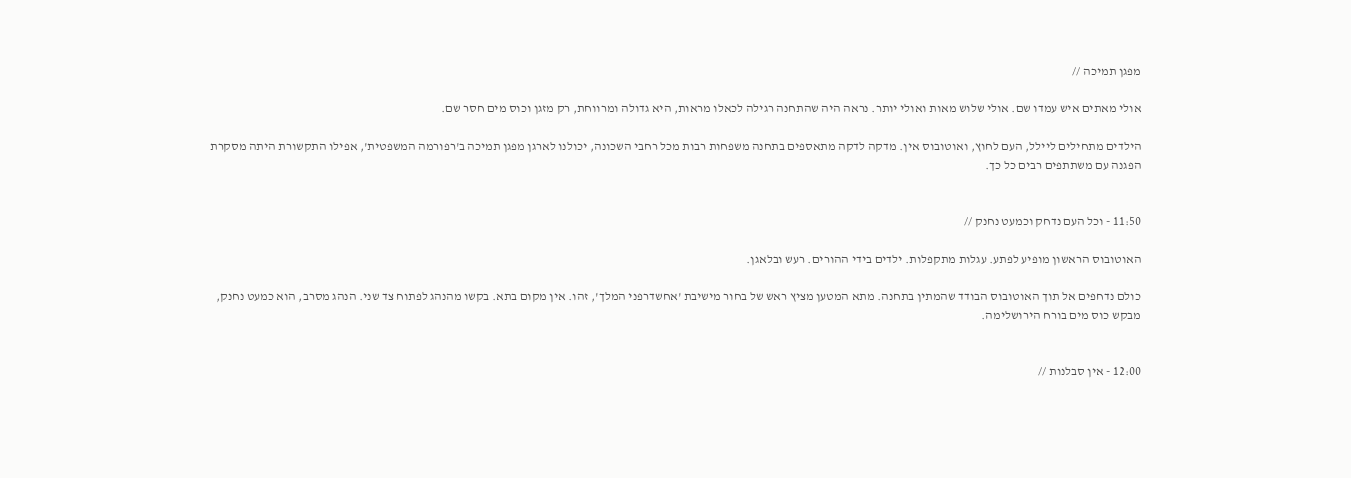מפגן תמיכה //

אולי מאתים איש עמדו שם. אולי שלוש מאות ואולי יותר. נראה היה שהתחנה רגילה לכאלו מראות, היא גדולה ומרווחת, רק מזגן וכוס מים חסר שם.

הילדים מתחילים ליילל, העם לחוץ, ואוטובוס אין. מדקה לדקה מתאספים בתחנה משפחות רבות מכל רחבי השכונה, יכולנו לארגן מפגן תמיכה ב'רפורמה המשפטית', אפילו התקשורת היתה מסקרת הפגנה עם משתתפים רבים כל כך.


11:50 - וכל העם נדחק וכמעט נחנק //

האוטובוס הראשון מופיע לפתע. עגלות מתקפלות. ילדים בידי ההורים. רעש ובלאגן.

כולם נדחפים אל תוך האוטובוס הבודד שהמתין בתחנה. מתא המטען מציץ ראש של בחור מישיבת 'אחשדרפני המלך', זהו. אין מקום בתא. בקשו מהנהג לפתוח צד שני. הנהג מסרב, הוא כמעט נחנק, מבקש כוס מים בורח הירושלימה.


12:00 - אין סבלנות //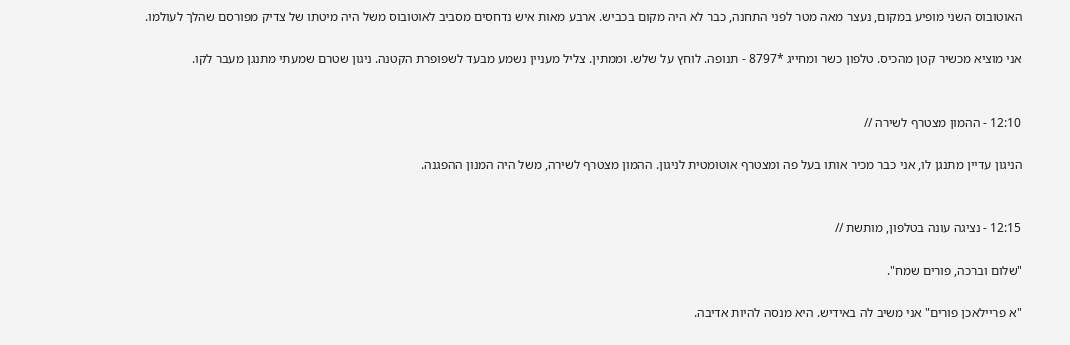האוטובוס השני מופיע במקום, נעצר מאה מטר לפני התחנה, כבר לא היה מקום בכביש. ארבע מאות איש נדחסים מסביב לאוטובוס משל היה מיטתו של צדיק מפורסם שהלך לעולמו.

אני מוציא מכשיר קטן מהכיס. טלפון כשר ומחייג *8797 - תנופה. לוחץ על שלש. וממתין. צליל מעניין נשמע מבעד לשפופרת הקטנה. ניגון שטרם שמעתי מתנגן מעבר לקו.


12:10 - ההמון מצטרף לשירה //

הניגון עדיין מתנגן לו, אני כבר מכיר אותו בעל פה ומצטרף אוטומטית לניגון. ההמון מצטרף לשירה, משל היה המנון ההפגנה.


12:15 - נציגה עונה בטלפון, מותשת //

"שלום וברכה, פורים שמח".

"א פריילאכן פורים" אני משיב לה באידיש. היא מנסה להיות אדיבה.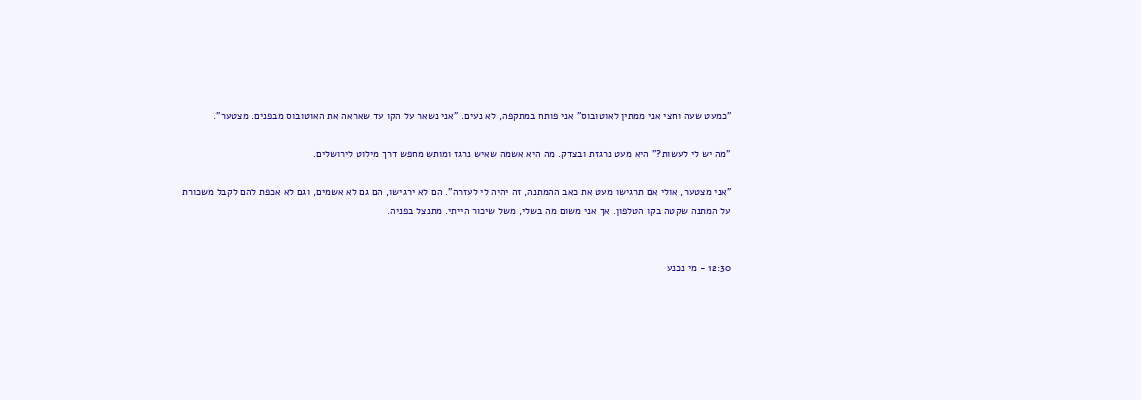"כמעט שעה וחצי אני ממתין לאוטובוס" אני פותח במתקפה, לא נעים. "אני נשאר על הקו עד שאראה את האוטובוס מבפנים. מצטער".

"מה יש לי לעשות?" היא מעט נרגזת ובצדק. מה היא אשמה שאיש נרגז ומותש מחפש דרך מילוט לירושלים.

"אני מצטער, אולי אם תרגישו מעט את כאב ההמתנה, זה יהיה לי לעזרה". הם לא ירגישו, הם גם לא אשמים, וגם לא אכפת להם לקבל משכורת על המתנה שקטה בקו הטלפון. אך אני משום מה בשלי, משל שיכור הייתי. מתנצל בפניה.


12:30 - מי נכנע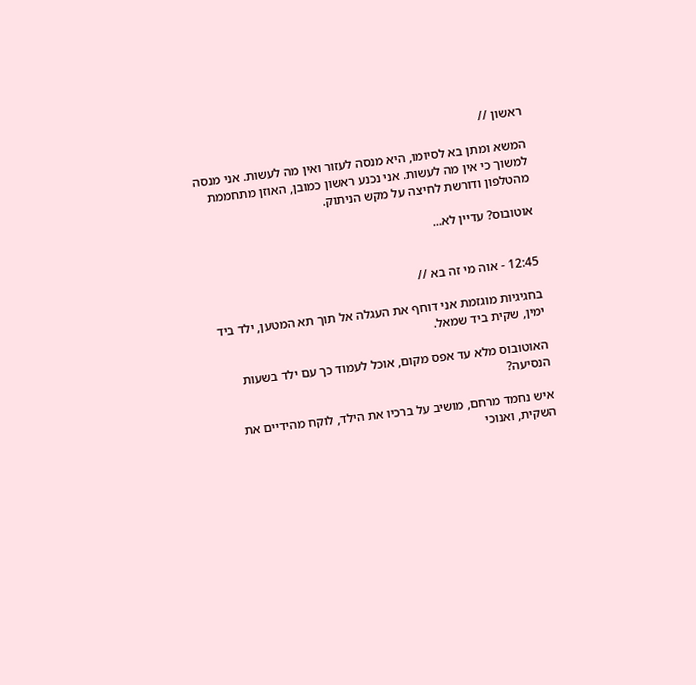ראשון //

המשא ומתן בא לסיומו, היא מנסה לעזור ואין מה לעשות. אני מנסה למשוך כי אין מה לעשות. אני נכנע ראשון כמובן, האוזן מתחממת מהטלפון ודורשת לחיצה על מקש הניתוק.

אוטובוס? עדיין לא...


12:45 - אוה מי זה בא //

בחגיגיות מוגזמת אני דוחף את העגלה אל תוך תא המטען, ילד ביד ימין, שקית ביד שמאל.

האוטובוס מלא עד אפס מקום, אוכל לעמוד כך עם ילד בשעות הנסיעה?

איש נחמד מרחם, מושיב על ברכיו את הילד, לוקח מהידיים את השקית, ואנוכי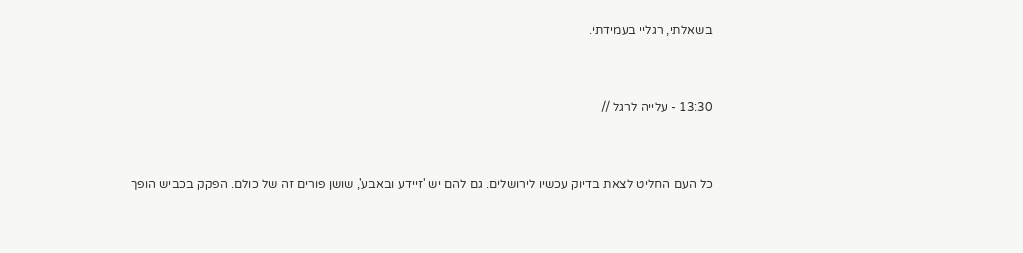בשאלתי, רגליי בעמידתי.


13:30 - עלייה לרגל //


כל העם החליט לצאת בדיוק עכשיו לירושלים. גם להם יש 'זיידע ובאבע', שושן פורים זה של כולם. הפקק בכביש הופך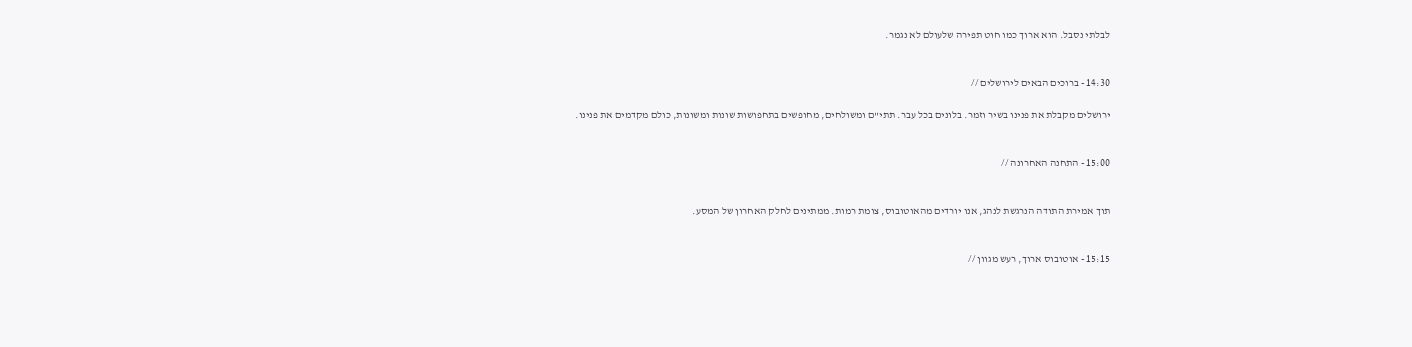לבלתי נסבל. הוא ארוך כמו חוט תפירה שלעולם לא נגמר.


14:30 - ברוכים הבאים לירושלים //

ירושלים מקבלת את פנינו בשיר וזמר. בלונים בכל עבר. תתי"ם ומשולחים, מחופשים בתחפושות שונות ומשונות, כולם מקדמים את פנינו.


15:00 - התחנה האחרונה //


תוך אמירת התודה הנרגשת לנהג, אנו יורדים מהאוטובוס, צומת רמות. ממתינים לחלק האחרון של המסע.


15:15 - אוטובוס ארוך, רעש מגוון //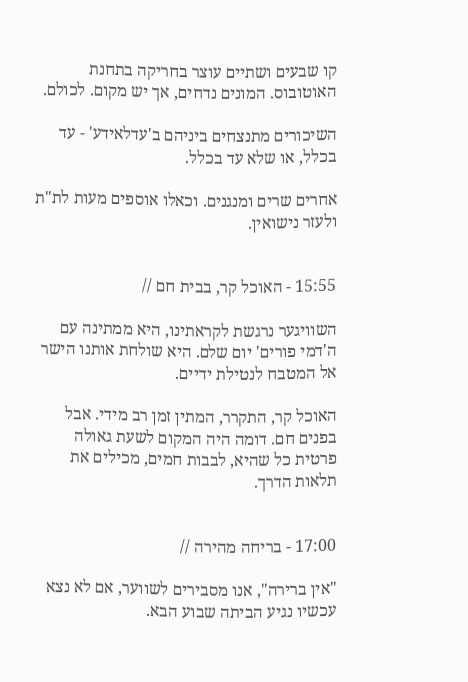קו שבעים ושתיים עוצר בחריקה בתחנת האוטובוס. המונים נדחים, אך יש מקום. לכולם.

השיכורים מתנצחים ביניהם ב'עדלאידע' - עד בכלל, או שלא עד בכלל.

אחרים שרים ומנגנים. וכאלו אוספים מעות לת"ת ולעזר נישואין.


15:55 - האוכל קר, בבית חם //

השוויגער נרגשת לקראתינו, היא ממתינה עם ה'דמי פורים' יום שלם. היא שולחת אותנו הישר אל המטבח לנטילת ידיים.

האוכל קר, התקרר, המתין זמן רב מידי. אבל בפנים חם. דומה היה המקום לשעת גאולה פרטית כל שהיא, לבבות חמים, מכילים את תלאות הדרך.


17:00 - בריחה מהירה //

"אין ברירה", אנו מסבירים לשווער, אם לא נצא עכשיו נגיע הביתה שבוע הבא.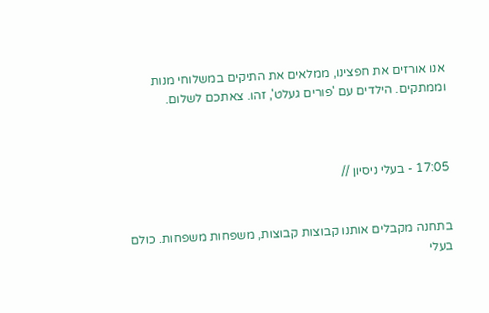אנו אורזים את חפצינו, ממלאים את התיקים במשלוחי מנות וממתקים. הילדים עם 'פורים געלט', זהו. צאתכם לשלום.



17:05 - בעלי ניסיון //


בתחנה מקבלים אותנו קבוצות קבוצות, משפחות משפחות. כולם בעלי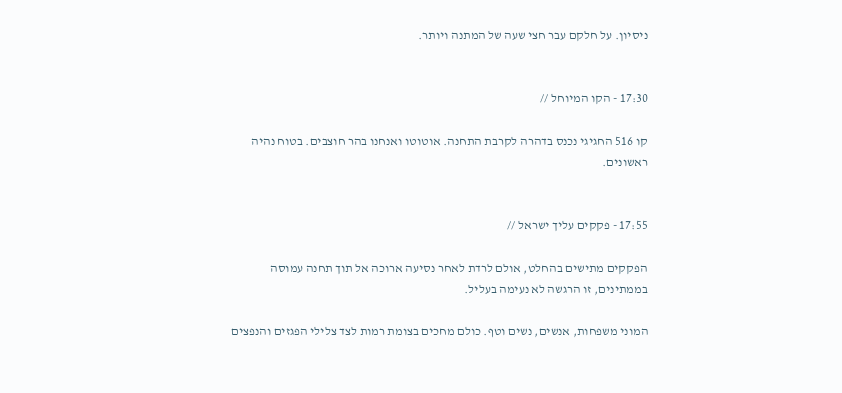ניסיון. על חלקם עבר חצי שעה של המתנה ויותר.


17:30 - הקו המיוחל //

קו 516 החגיגי נכנס בדהרה לקרבת התחנה. אוטוטו ואנחנו בהר חוצבים. בטוח נהיה ראשונים.


17:55 - פקקים עליך ישראל //

הפקקים מתישים בהחלט, אולם לרדת לאחר נסיעה ארוכה אל תוך תחנה עמוסה בממתינים, זו הרגשה לא נעימה בעליל.

המוני משפחות, אנשים, נשים וטף. כולם מחכים בצומת רמות לצד צלילי הפגזים והנפצים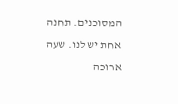המסוכנים. תחנה אחת יש לנו. שעה ארוכה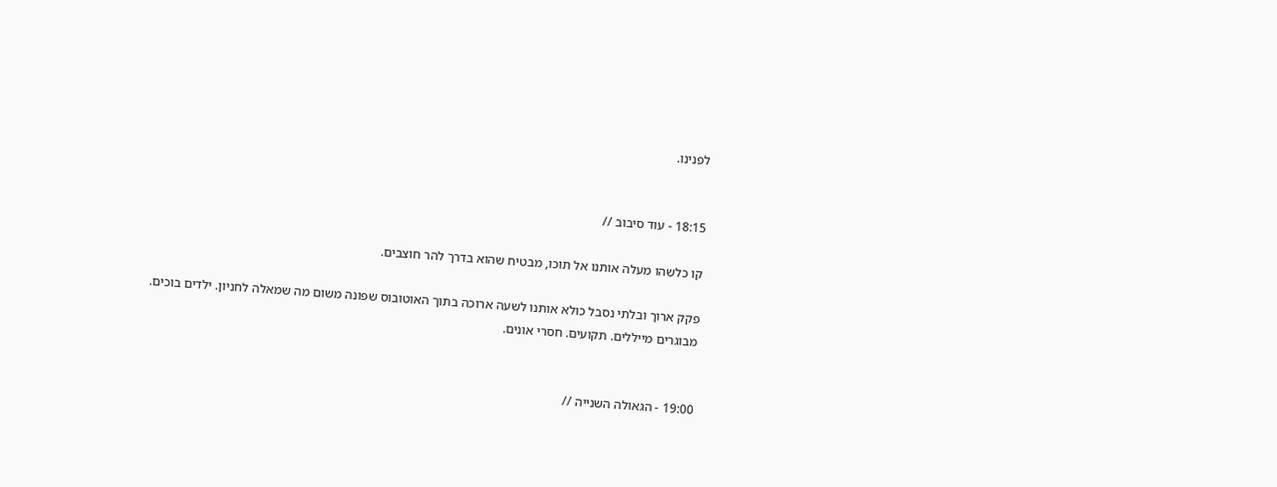לפנינו.


18:15 - עוד סיבוב //

קו כלשהו מעלה אותנו אל תוכו, מבטיח שהוא בדרך להר חוצבים.

פקק ארוך ובלתי נסבל כולא אותנו לשעה ארוכה בתוך האוטובוס שפונה משום מה שמאלה לחניון. ילדים בוכים. מבוגרים מייללים. תקועים. חסרי אונים.


19:00 - הגאולה השנייה //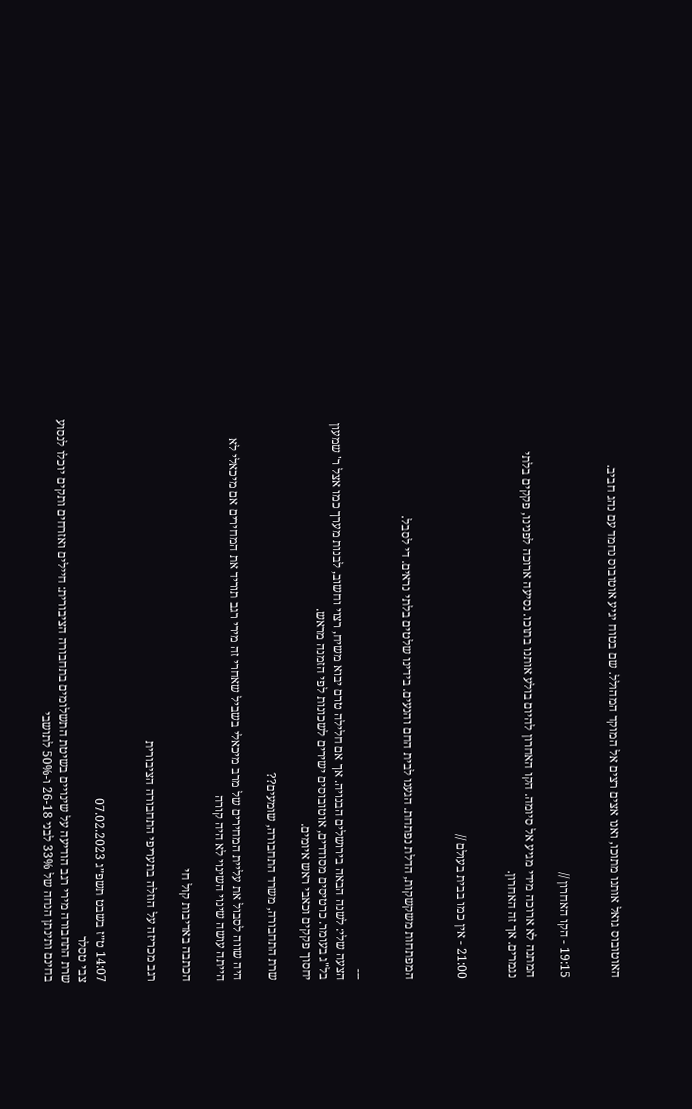האוטובוס גואל אותנו מתוכו, ואנו אצים רצים אל המוקד המהולל. שם בטוח יגיע אוטובוס נחמד עם נהג חביב.


19:15 - הקו האחרון //

המתנה לא ארוכה מידי מגיע אל סיומה. הקו האחרון להיום בולע אותנו בתוכו. נסיעה ארוכה לפנינו, פקקים בלתי נגמרים. אך זה האחרון.


21:00 - אין כמו בבית בעולם //


המפתחות משקשקות, הדלת נפתחת. הגענו לבית החם והנעים. בידינו שלטים בלתי נראים. די לסבל.


---
הצעה שלי: לשנה הבאה בירושלים הבנויה. אך אם חלילה טרם יבוא משיח, רצוי וחשוב, לבנות מערך כמו אצל ר' שמעון בל"ג בעומר. כרטיסים מסודרים, אוטובוסים ישירים לשכונות לפי הזמנה מראש.
יחסוך פקקים וכאבי ראש איומים.

שרת התחבורה, משרד התחבורה, שומעים??

היה שווה לסבול את עליית המחירים של מרב מיכאלי בשביל שאחרי זה מירי רגב תוריד את המחירים אם מיכאלי לא הייתה עושה שינוי השינוי לא היה קורה

הכתבה באדיבות קול חי

רגב מכריזה על הוזלה בתעריפי התחבורה הציבורית


14:07 ט״ז בשבט תשפ״ג 07.02.2023
צבי טסלר
שרת התחבורה מירי רגב הודיעה על שינויים בשיטת התשלומים בתחבורה הציבורית: חיילים ואזרחים ותקים יוכלו לנסוע בחינם ותינתן הנחה של 33% לבני 26-18 ו-50% לתושבי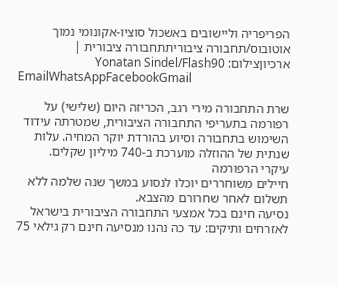הפריפריה וליישובים באשכול סוציו-אקונומי נמוך
אוטובוס/תחבורה ציבוריתתחבורה ציבורית | ארכיוןצילום: Yonatan Sindel/Flash90
EmailWhatsAppFacebookGmail

שרת התחבורה מירי רגב, הכריזה היום (שלישי) על רפורמה בתעריפי התחבורה הציבורית, שמטרתה עידוד השימוש בתחבורה וסיוע בהורדת יוקר המחיה. עלות שנתית של ההוזלה מוערכת ב-740 מיליון שקלים.
עיקרי הרפורמה
חיילים משוחררים יוכלו לנסוע במשך שנה שלמה ללא תשלום לאחר שחרורם מהצבא.
נסיעה חינם בכל אמצעי התחבורה הציבורית בישראל לאזרחים ותיקים: עד כה נהנו מנסיעה חינם רק גילאי 75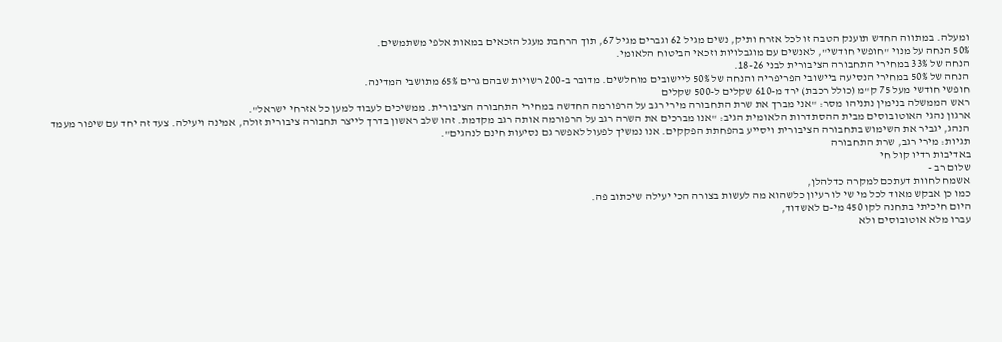ומעלה. במתווה החדש תוענק הטבה זו לכל אזרח ותיק, נשים מגיל 62 וגברים מגיל 67, תוך הרחבת מעגל הזכאים במאות אלפי משתמשים.
50% הנחה על מנוי "חופשי חודשי", לאנשים עם מוגבלויות וזכאי הביטוח הלאומי.
הנחה של 33% במחירי התחבורה הציבורית לבני 18-26.
הנחה של 50% במחירי הנסיעה ביישובי הפריפריה והנחה של 50% ליישובים מוחלשים. מדובר ב-200 רשויות שבהם גרים 65% מתושבי המדינה.
חופשי חודשי מעל 75 ק"מ (כולל רכבת) ירד מ-610 שקלים ל-500 שקלים
ראש הממשלה בנימין נתניהו מסר: "אני מברך את שרת התחבורה מירי רגב על הרפורמה החדשה במחירי התחבורה הציבורית. ממשיכים לעבוד למען כל אזרחי ישראל".
ארגון נהגי האוטובוסים מבית ההסתדרות הלאומית הגיב: "אנו מברכים את השרה רגב על הרפורמה אותה רגב מקדמת. זהו שלב ראשון בדרך לייצר תחבורה ציבורית זולה, אמינה ויעילה. צעד זה יחד עם שיפור מעמד הנהג, יגביר את השימוש בתחבורה הציבורית ויסייע בהפחתת הפקקים. אנו נמשיך לפעול לאפשר גם נסיעות חינם לנהגים".
תגיות: מירי רגב, שרת התחבורה
באדיבות רדיו קול חי
שלום רב -
אשמח לחוות דעתכם למקרה כדלהלן,
כמו כן אבקש מאוד לכל מי שי לו רעיון כלשהוא מה לעשות בצורה הכי יעילה שיכתוב פה.
היום חיכיתי בתחנה לקו 450 מי-ם לאשדוד,
עברו מלא אוטובוסים ולא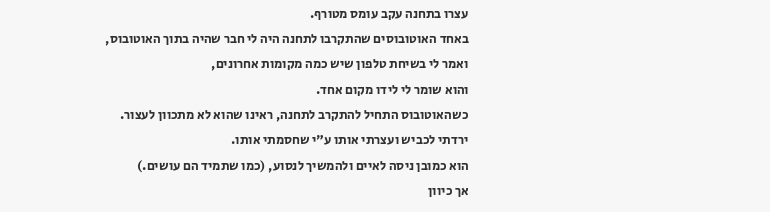עצרו בתחנה עקב עומס מטורף.
באחד האוטובוסים שהתקרבו לתחנה היה לי חבר שהיה בתוך האוטובוס,
ואמר לי בשיחת טלפון שיש כמה מקומות אחרונים,
והוא שומר לי לידו מקום אחד.
כשהאוטובוס התחיל להתקרב לתחנה, ראינו שהוא לא מתכוון לעצור.
ירדתי לכביש ועצרתי אותו ע"י שחסמתי אותו.
הוא כמובן ניסה לאיים ולהמשיך לנסוע, (כמו שתמיד הם עושים.)
אך כיוון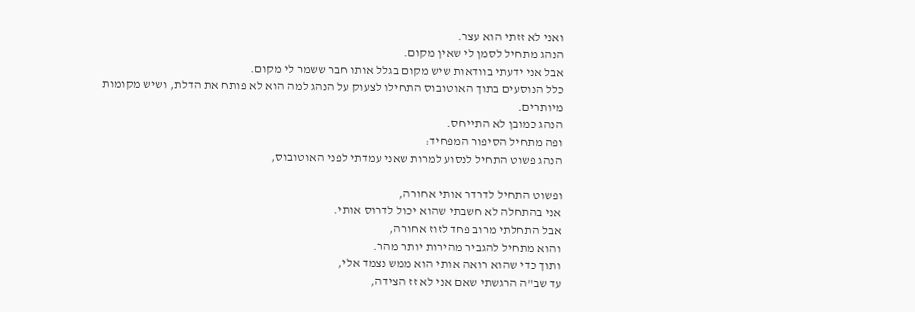ואני לא זזתי הוא עצר.
הנהג מתחיל לסמן לי שאין מקום.
אבל אני ידעתי בוודאות שיש מקום בגלל אותו חבר ששמר לי מקום.
כלל הנוסעים בתוך האוטובוס התחילו לצעוק על הנהג למה הוא לא פותח את הדלת, ושיש מקומות מיותרים.
הנהג כמובן לא התייחס.
ופה מתחיל הסיפור המפחיד:
הנהג פשוט התחיל לנסוע למרות שאני עמדתי לפני האוטובוס,

ופשוט התחיל לדרדר אותי אחורה,
אני בהתחלה לא חשבתי שהוא יכול לדרוס אותי.
אבל התחלתי מרוב פחד לזוז אחורה,
והוא מתחיל להגביר מהירות יותר מהר.
ותוך כדי שהוא רואה אותי הוא ממש נצמד אלי,
עד שב"ה הרגשתי שאם אני לא זז הצידה,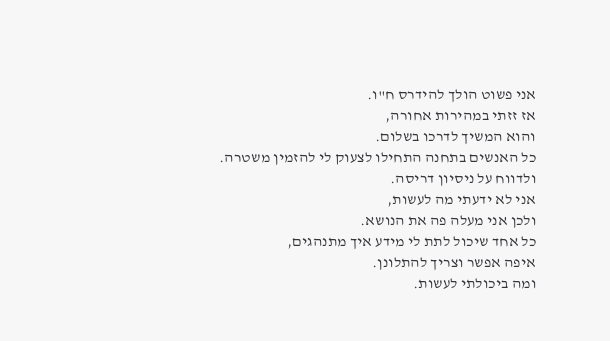אני פשוט הולך להידרס ח"ו.
אז זזתי במהירות אחורה,
והוא המשיך לדרכו בשלום.
כל האנשים בתחנה התחילו לצעוק לי להזמין משטרה.
ולדווח על ניסיון דריסה.
אני לא ידעתי מה לעשות,
ולכן אני מעלה פה את הנושא.
כל אחד שיכול לתת לי מידע איך מתנהגים,
איפה אפשר וצריך להתלונן.
ומה ביכולתי לעשות.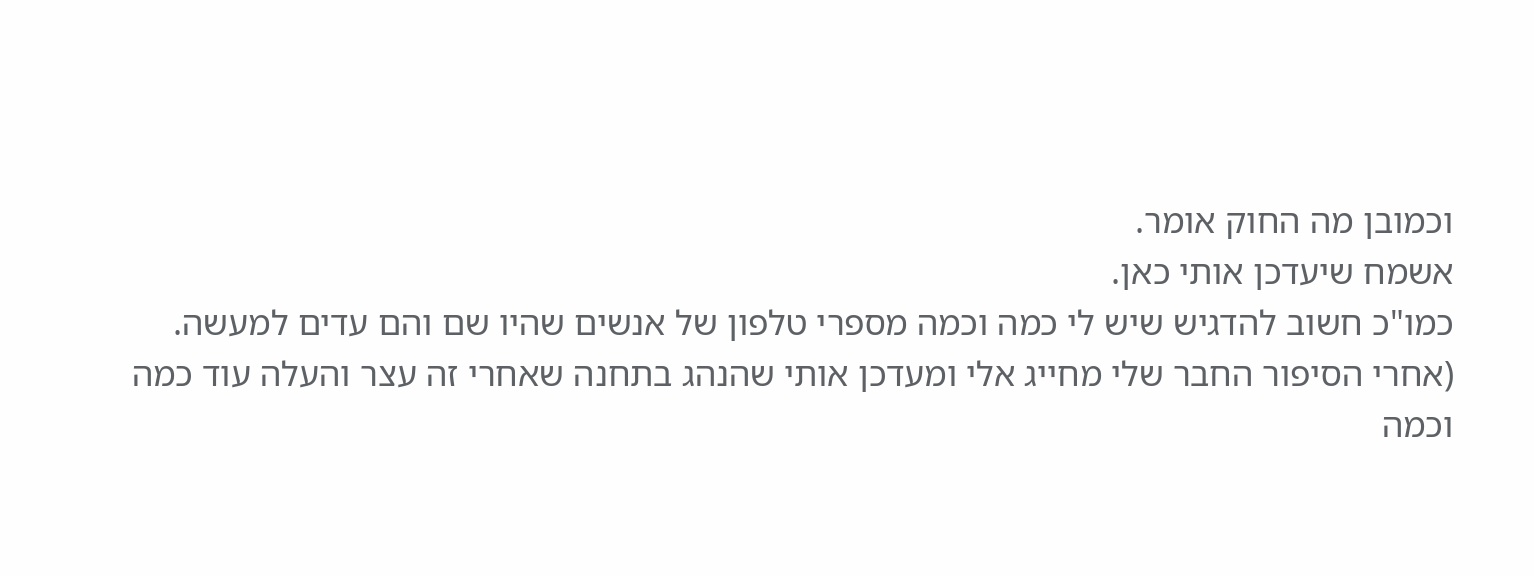וכמובן מה החוק אומר.
אשמח שיעדכן אותי כאן.
כמו"כ חשוב להדגיש שיש לי כמה וכמה מספרי טלפון של אנשים שהיו שם והם עדים למעשה.
(אחרי הסיפור החבר שלי מחייג אלי ומעדכן אותי שהנהג בתחנה שאחרי זה עצר והעלה עוד כמה וכמה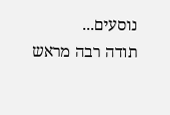נוסעים...
תודה רבה מראש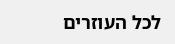לכל העוזרים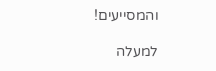והמסייעים!

למעלה